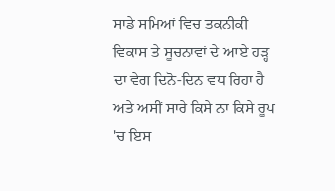ਸਾਡੇ ਸਮਿਆਂ ਵਿਚ ਤਕਨੀਕੀ ਵਿਕਾਸ ਤੇ ਸੂਚਨਾਵਾਂ ਦੇ ਆਏ ਹੜ੍ਹ ਦਾ ਵੇਗ ਦਿਨੋ-ਦਿਨ ਵਧ ਰਿਹਾ ਹੈ ਅਤੇ ਅਸੀਂ ਸਾਰੇ ਕਿਸੇ ਨਾ ਕਿਸੇ ਰੂਪ 'ਚ ਇਸ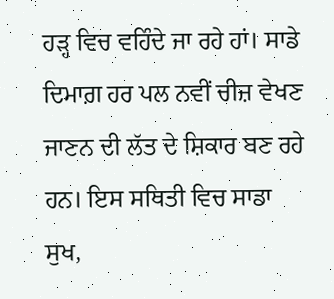ਹੜ੍ਹ ਵਿਚ ਵਹਿੰਦੇ ਜਾ ਰਹੇ ਹਾਂ। ਸਾਡੇ ਦਿਮਾਗ਼ ਹਰ ਪਲ ਨਵੀਂ ਚੀਜ਼ ਵੇਖਣ ਜਾਣਨ ਦੀ ਲੱਤ ਦੇ ਸ਼ਿਕਾਰ ਬਣ ਰਹੇ ਹਨ। ਇਸ ਸਥਿਤੀ ਵਿਚ ਸਾਡਾ ਸੁਖ,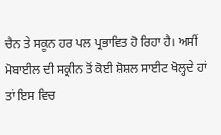ਚੈਨ ਤੇ ਸਕੂਨ ਹਰ ਪਲ ਪ੍ਰਭਾਵਿਤ ਹੋ ਰਿਹਾ ਹੈ। ਅਸੀਂ ਮੋਬਾਈਲ ਦੀ ਸਕ੍ਰੀਨ ਤੋਂ ਕੋਈ ਸ਼ੋਸ਼ਲ ਸਾਈਟ ਖੋਲ੍ਹਦੇ ਹਾਂ ਤਾਂ ਇਸ ਵਿਚ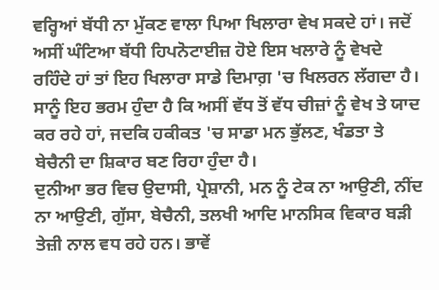ਵਰ੍ਹਿਆਂ ਬੱਧੀ ਨਾ ਮੁੱਕਣ ਵਾਲਾ ਪਿਆ ਖਿਲਾਰਾ ਵੇਖ ਸਕਦੇ ਹਾਂ। ਜਦੋਂ ਅਸੀਂ ਘੰਟਿਆ ਬੱਧੀ ਹਿਪਨੋਟਾਈਜ਼ ਹੋਏ ਇਸ ਖਲਾਰੇ ਨੂੰ ਵੇਖਦੇ ਰਹਿੰਦੇ ਹਾਂ ਤਾਂ ਇਹ ਖਿਲਾਰਾ ਸਾਡੇ ਦਿਮਾਗ਼ 'ਚ ਖਿਲਰਨ ਲੱਗਦਾ ਹੈ। ਸਾਨੂੰ ਇਹ ਭਰਮ ਹੁੰਦਾ ਹੈ ਕਿ ਅਸੀਂ ਵੱਧ ਤੋਂ ਵੱਧ ਚੀਜ਼ਾਂ ਨੂੰ ਵੇਖ ਤੇ ਯਾਦ ਕਰ ਰਹੇ ਹਾਂ, ਜਦਕਿ ਹਕੀਕਤ 'ਚ ਸਾਡਾ ਮਨ ਭੁੱਲਣ, ਖੰਡਤਾ ਤੇ ਬੇਚੈਨੀ ਦਾ ਸ਼ਿਕਾਰ ਬਣ ਰਿਹਾ ਹੁੰਦਾ ਹੈ।
ਦੁਨੀਆ ਭਰ ਵਿਚ ਉਦਾਸੀ, ਪ੍ਰੇਸ਼ਾਨੀ, ਮਨ ਨੂੰ ਟੇਕ ਨਾ ਆਉਣੀ, ਨੀਂਦ ਨਾ ਆਉਣੀ, ਗੁੱਸਾ, ਬੇਚੈਨੀ, ਤਲਖੀ ਆਦਿ ਮਾਨਸਿਕ ਵਿਕਾਰ ਬੜੀ ਤੇਜ਼ੀ ਨਾਲ ਵਧ ਰਹੇ ਹਨ। ਭਾਵੇਂ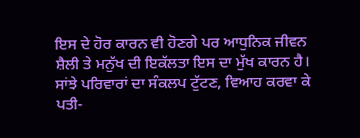ਇਸ ਦੇ ਹੋਰ ਕਾਰਨ ਵੀ ਹੋਣਗੇ ਪਰ ਆਧੁਨਿਕ ਜੀਵਨ ਸ਼ੈਲੀ ਤੇ ਮਨੁੱਖ ਦੀ ਇਕੱਲਤਾ ਇਸ ਦਾ ਮੁੱਖ ਕਾਰਨ ਹੈ। ਸਾਂਝੇ ਪਰਿਵਾਰਾਂ ਦਾ ਸੰਕਲਪ ਟੁੱਟਣ, ਵਿਆਹ ਕਰਵਾ ਕੇ ਪਤੀ-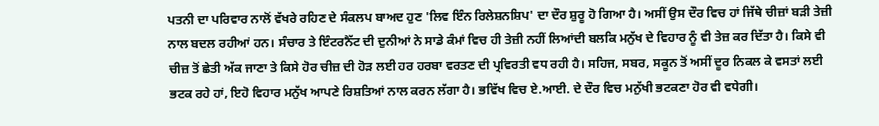ਪਤਨੀ ਦਾ ਪਰਿਵਾਰ ਨਾਲੋਂ ਵੱਖਰੇ ਰਹਿਣ ਦੇ ਸੰਕਲਪ ਬਾਅਦ ਹੁਣ 'ਲਿਵ ਇੰਨ ਰਿਲੇਸ਼ਨਸ਼ਿਪ' ਦਾ ਦੌਰ ਸ਼ੁਰੂ ਹੋ ਗਿਆ ਹੈ। ਅਸੀਂ ਉਸ ਦੌਰ ਵਿਚ ਹਾਂ ਜਿੱਥੇ ਚੀਜ਼ਾਂ ਬੜੀ ਤੇਜ਼ੀ ਨਾਲ ਬਦਲ ਰਹੀਆਂ ਹਨ। ਸੰਚਾਰ ਤੇ ਇੰਟਰਨੈੱਟ ਦੀ ਦੁਨੀਆਂ ਨੇ ਸਾਡੇ ਕੰਮਾਂ ਵਿਚ ਹੀ ਤੇਜ਼ੀ ਨਹੀਂ ਲਿਆਂਦੀ ਬਲਕਿ ਮਨੁੱਖ ਦੇ ਵਿਹਾਰ ਨੂੰ ਵੀ ਤੇਜ਼ ਕਰ ਦਿੱਤਾ ਹੈ। ਕਿਸੇ ਵੀ ਚੀਜ਼ ਤੋਂ ਛੇਤੀ ਅੱਕ ਜਾਣਾ ਤੇ ਕਿਸੇ ਹੋਰ ਚੀਜ਼ ਦੀ ਹੋੜ ਲਈ ਹਰ ਹਰਬਾ ਵਰਤਣ ਦੀ ਪ੍ਰਵਿਰਤੀ ਵਧ ਰਹੀ ਹੈ। ਸਹਿਜ, ਸਬਰ, ਸਕੂਨ ਤੋਂ ਅਸੀਂ ਦੂਰ ਨਿਕਲ ਕੇ ਵਸਤਾਂ ਲਈ ਭਟਕ ਰਹੇ ਹਾਂ, ਇਹੋ ਵਿਹਾਰ ਮਨੁੱਖ ਆਪਣੇ ਰਿਸ਼ਤਿਆਂ ਨਾਲ ਕਰਨ ਲੱਗਾ ਹੈ। ਭਵਿੱਖ ਵਿਚ ਏ.ਆਈ. ਦੇ ਦੌਰ ਵਿਚ ਮਨੁੱਖੀ ਭਟਕਣਾ ਹੋਰ ਵੀ ਵਧੇਗੀ।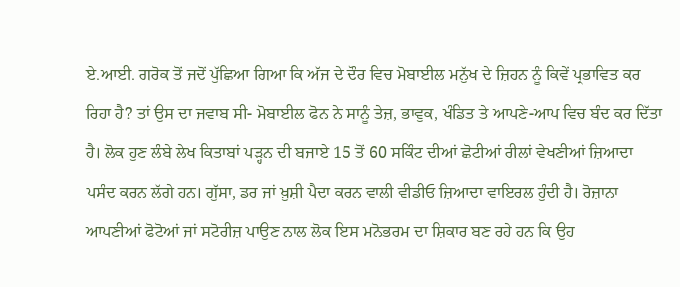ਏ.ਆਈ. ਗਰੋਕ ਤੋਂ ਜਦੋਂ ਪੁੱਛਿਆ ਗਿਆ ਕਿ ਅੱਜ ਦੇ ਦੌਰ ਵਿਚ ਮੋਬਾਈਲ ਮਨੁੱਖ ਦੇ ਜ਼ਿਹਨ ਨੂੰ ਕਿਵੇਂ ਪ੍ਰਭਾਵਿਤ ਕਰ ਰਿਹਾ ਹੈ? ਤਾਂ ਉਸ ਦਾ ਜਵਾਬ ਸੀ- ਮੋਬਾਈਲ ਫੋਨ ਨੇ ਸਾਨੂੰ ਤੇਜ਼, ਭਾਵੁਕ, ਖੰਡਿਤ ਤੇ ਆਪਣੇ-ਆਪ ਵਿਚ ਬੰਦ ਕਰ ਦਿੱਤਾ ਹੈ। ਲੋਕ ਹੁਣ ਲੰਬੇ ਲੇਖ ਕਿਤਾਬਾਂ ਪੜ੍ਹਨ ਦੀ ਬਜਾਏ 15 ਤੋਂ 60 ਸਕਿੰਟ ਦੀਆਂ ਛੋਟੀਆਂ ਰੀਲਾਂ ਵੇਖਣੀਆਂ ਜ਼ਿਆਦਾ ਪਸੰਦ ਕਰਨ ਲੱਗੇ ਹਨ। ਗੁੱਸਾ, ਡਰ ਜਾਂ ਖ਼ੁਸ਼ੀ ਪੈਦਾ ਕਰਨ ਵਾਲੀ ਵੀਡੀਓ ਜ਼ਿਆਦਾ ਵਾਇਰਲ ਹੁੰਦੀ ਹੈ। ਰੋਜ਼ਾਨਾ ਆਪਣੀਆਂ ਫੋਟੋਆਂ ਜਾਂ ਸਟੋਰੀਜ਼ ਪਾਉਣ ਨਾਲ ਲੋਕ ਇਸ ਮਨੋਭਰਮ ਦਾ ਸ਼ਿਕਾਰ ਬਣ ਰਹੇ ਹਨ ਕਿ ਉਹ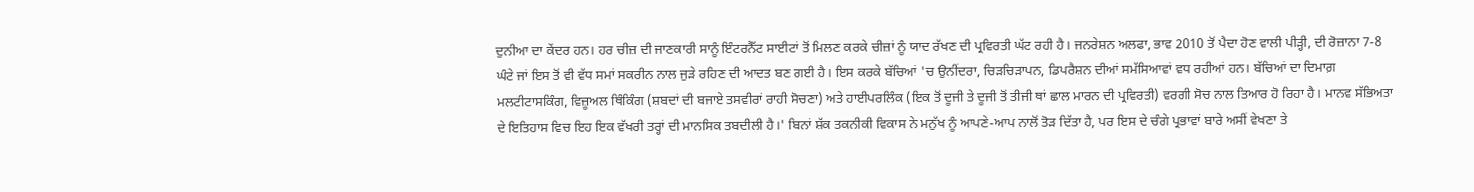ਦੁਨੀਆ ਦਾ ਕੇਂਦਰ ਹਨ। ਹਰ ਚੀਜ਼ ਦੀ ਜਾਣਕਾਰੀ ਸਾਨੂੰ ਇੰਟਰਨੈੱਟ ਸਾਈਟਾਂ ਤੋਂ ਮਿਲਣ ਕਰਕੇ ਚੀਜ਼ਾਂ ਨੂੰ ਯਾਦ ਰੱਖਣ ਦੀ ਪ੍ਰਵਿਰਤੀ ਘੱਟ ਰਹੀ ਹੈ। ਜਨਰੇਸ਼ਨ ਅਲਫਾ, ਭਾਵ 2010 ਤੋਂ ਪੈਦਾ ਹੋਣ ਵਾਲੀ ਪੀੜ੍ਹੀ, ਦੀ ਰੋਜ਼ਾਨਾ 7-8 ਘੰਟੇ ਜਾਂ ਇਸ ਤੋਂ ਵੀ ਵੱਧ ਸਮਾਂ ਸਕਰੀਨ ਨਾਲ ਜੁੜੇ ਰਹਿਣ ਦੀ ਆਦਤ ਬਣ ਗਈ ਹੈ। ਇਸ ਕਰਕੇ ਬੱਚਿਆਂ 'ਚ ਉਨੀਂਦਰਾ, ਚਿੜਚਿੜਾਪਨ, ਡਿਪਰੈਸ਼ਨ ਦੀਆਂ ਸਮੱਸਿਆਵਾਂ ਵਧ ਰਹੀਆਂ ਹਨ। ਬੱਚਿਆਂ ਦਾ ਦਿਮਾਗ਼ ਮਲਟੀਟਾਸਕਿੰਗ, ਵਿਜ਼ੂਅਲ ਥਿੰਕਿੰਗ (ਸ਼ਬਦਾਂ ਦੀ ਬਜਾਏ ਤਸਵੀਰਾਂ ਰਾਹੀ ਸੋਚਣਾ) ਅਤੇ ਹਾਈਪਰਲਿੰਕ (ਇਕ ਤੋਂ ਦੂਜੀ ਤੇ ਦੂਜੀ ਤੋਂ ਤੀਜੀ ਥਾਂ ਛਾਲ ਮਾਰਨ ਦੀ ਪ੍ਰਵਿਰਤੀ) ਵਰਗੀ ਸੋਚ ਨਾਲ ਤਿਆਰ ਹੋ ਰਿਹਾ ਹੈ। ਮਾਨਵ ਸੱਭਿਅਤਾ ਦੇ ਇਤਿਹਾਸ ਵਿਚ ਇਹ ਇਕ ਵੱਖਰੀ ਤਰ੍ਹਾਂ ਦੀ ਮਾਨਸਿਕ ਤਬਦੀਲੀ ਹੈ।' ਬਿਨਾਂ ਸ਼ੱਕ ਤਕਨੀਕੀ ਵਿਕਾਸ ਨੇ ਮਨੁੱਖ ਨੂੰ ਆਪਣੇ-ਆਪ ਨਾਲੋਂ ਤੋੜ ਦਿੱਤਾ ਹੈ, ਪਰ ਇਸ ਦੇ ਚੰਗੇ ਪ੍ਰਭਾਵਾਂ ਬਾਰੇ ਅਸੀਂ ਵੇਖਣਾ ਤੇ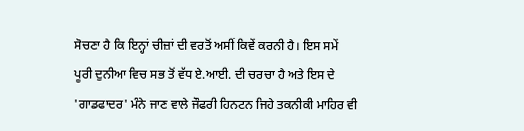ਸੋਚਣਾ ਹੈ ਕਿ ਇਨ੍ਹਾਂ ਚੀਜ਼ਾਂ ਦੀ ਵਰਤੋਂ ਅਸੀਂ ਕਿਵੇਂ ਕਰਨੀ ਹੈ। ਇਸ ਸਮੇਂ ਪੂਰੀ ਦੁਨੀਆ ਵਿਚ ਸਭ ਤੋਂ ਵੱਧ ਏ.ਆਈ. ਦੀ ਚਰਚਾ ਹੈ ਅਤੇ ਇਸ ਦੇ 'ਗਾਡਫਾਦਰ' ਮੰਨੇ ਜਾਣ ਵਾਲੇ ਜੌਫਰੀ ਹਿਨਟਨ ਜਿਹੇ ਤਕਨੀਕੀ ਮਾਹਿਰ ਵੀ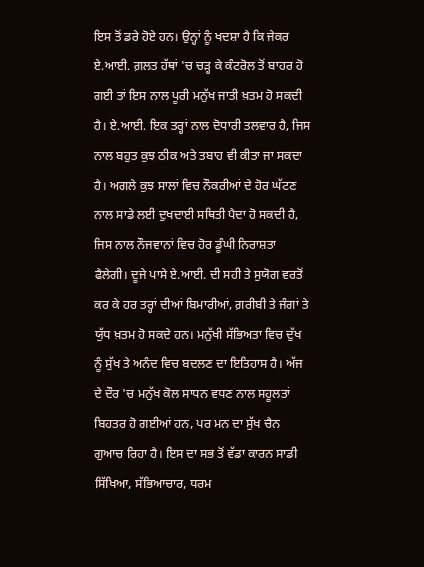ਇਸ ਤੋਂ ਡਰੇ ਹੋਏ ਹਨ। ਉਨ੍ਹਾਂ ਨੂੰ ਖਦਸ਼ਾ ਹੈ ਕਿ ਜੇਕਰ ਏ.ਆਈ. ਗ਼ਲਤ ਹੱਥਾਂ 'ਚ ਚੜ੍ਹ ਕੇ ਕੰਟਰੋਲ ਤੋਂ ਬਾਹਰ ਹੋ ਗਈ ਤਾਂ ਇਸ ਨਾਲ ਪੂਰੀ ਮਨੁੱਖ ਜਾਤੀ ਖ਼ਤਮ ਹੋ ਸਕਦੀ ਹੈ। ਏ.ਆਈ. ਇਕ ਤਰ੍ਹਾਂ ਨਾਲ ਦੋਧਾਰੀ ਤਲਵਾਰ ਹੈ, ਜਿਸ ਨਾਲ ਬਹੁਤ ਕੁਝ ਠੀਕ ਅਤੇ ਤਬਾਹ ਵੀ ਕੀਤਾ ਜਾ ਸਕਦਾ ਹੈ। ਅਗਲੇ ਕੁਝ ਸਾਲਾਂ ਵਿਚ ਨੌਕਰੀਆਂ ਦੇ ਹੋਰ ਘੱਟਣ ਨਾਲ ਸਾਡੇ ਲਈ ਦੁਖਦਾਈ ਸਥਿਤੀ ਪੈਦਾ ਹੋ ਸਕਦੀ ਹੈ, ਜਿਸ ਨਾਲ ਨੌਜਵਾਨਾਂ ਵਿਚ ਹੋਰ ਡੂੰਘੀ ਨਿਰਾਸ਼ਤਾ ਫੈਲੇਗੀ। ਦੂਜੇ ਪਾਸੇ ਏ.ਆਈ. ਦੀ ਸਹੀ ਤੇ ਸੁਯੋਗ ਵਰਤੋਂ ਕਰ ਕੇ ਹਰ ਤਰ੍ਹਾਂ ਦੀਆਂ ਬਿਮਾਰੀਆਂ, ਗ਼ਰੀਬੀ ਤੇ ਜੰਗਾਂ ਤੇ ਯੁੱਧ ਖ਼ਤਮ ਹੋ ਸਕਦੇ ਹਨ। ਮਨੁੱਖੀ ਸੱਭਿਅਤਾ ਵਿਚ ਦੁੱਖ ਨੂੰ ਸੁੱਖ ਤੇ ਅਨੰਦ ਵਿਚ ਬਦਲਣ ਦਾ ਇਤਿਹਾਸ ਹੈ। ਅੱਜ ਦੇ ਦੌਰ 'ਚ ਮਨੁੱਖ ਕੋਲ ਸਾਧਨ ਵਧਣ ਨਾਲ ਸਹੂਲਤਾਂ ਬਿਹਤਰ ਹੋ ਗਈਆਂ ਹਨ, ਪਰ ਮਨ ਦਾ ਸੁੱਖ ਚੈਨ ਗੁਆਚ ਰਿਹਾ ਹੈ। ਇਸ ਦਾ ਸਭ ਤੋਂ ਵੱਡਾ ਕਾਰਨ ਸਾਡੀ ਸਿੱਖਿਆ, ਸੱਭਿਆਚਾਰ, ਧਰਮ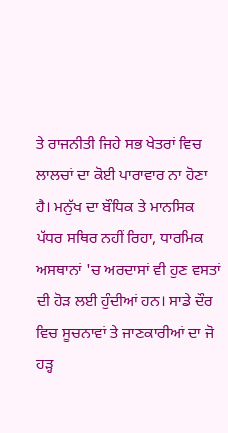ਤੇ ਰਾਜਨੀਤੀ ਜਿਹੇ ਸਭ ਖੇਤਰਾਂ ਵਿਚ ਲਾਲਚਾਂ ਦਾ ਕੋਈ ਪਾਰਾਵਾਰ ਨਾ ਹੋਣਾ ਹੈ। ਮਨੁੱਖ ਦਾ ਬੌਧਿਕ ਤੇ ਮਾਨਸਿਕ ਪੱਧਰ ਸਥਿਰ ਨਹੀਂ ਰਿਹਾ, ਧਾਰਮਿਕ ਅਸਥਾਨਾਂ 'ਚ ਅਰਦਾਸਾਂ ਵੀ ਹੁਣ ਵਸਤਾਂ ਦੀ ਹੋੜ ਲਈ ਹੁੰਦੀਆਂ ਹਨ। ਸਾਡੇ ਦੌਰ ਵਿਚ ਸੂਚਨਾਵਾਂ ਤੇ ਜਾਣਕਾਰੀਆਂ ਦਾ ਜੋ ਹੜ੍ਹ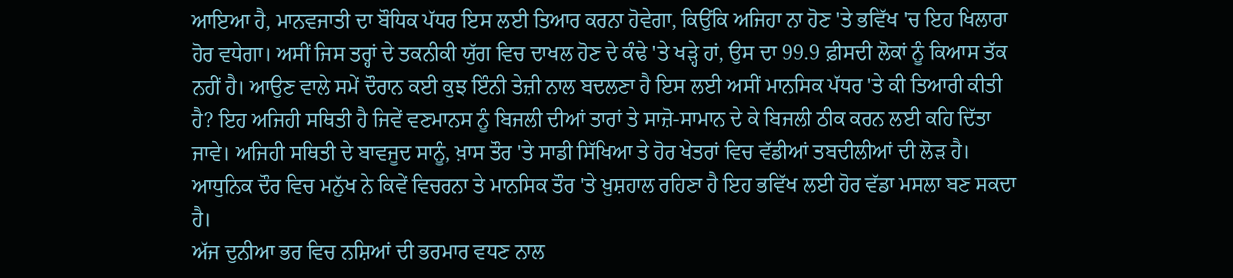ਆਇਆ ਹੈ, ਮਾਨਵਜਾਤੀ ਦਾ ਬੌਧਿਕ ਪੱਧਰ ਇਸ ਲਈ ਤਿਆਰ ਕਰਨਾ ਹੋਵੇਗਾ, ਕਿਉਂਕਿ ਅਜਿਹਾ ਨਾ ਹੋਣ 'ਤੇ ਭਵਿੱਖ 'ਚ ਇਹ ਖਿਲਾਰਾ ਹੋਰ ਵਧੇਗਾ। ਅਸੀਂ ਜਿਸ ਤਰ੍ਹਾਂ ਦੇ ਤਕਨੀਕੀ ਯੁੱਗ ਵਿਚ ਦਾਖਲ ਹੋਣ ਦੇ ਕੰਢੇ 'ਤੇ ਖੜ੍ਹੇ ਹਾਂ, ਉਸ ਦਾ 99.9 ਫ਼ੀਸਦੀ ਲੋਕਾਂ ਨੂੰ ਕਿਆਸ ਤੱਕ ਨਹੀਂ ਹੈ। ਆਉਣ ਵਾਲੇ ਸਮੇਂ ਦੌਰਾਨ ਕਈ ਕੁਝ ਇੰਨੀ ਤੇਜ਼ੀ ਨਾਲ ਬਦਲਣਾ ਹੈ ਇਸ ਲਈ ਅਸੀਂ ਮਾਨਸਿਕ ਪੱਧਰ 'ਤੇ ਕੀ ਤਿਆਰੀ ਕੀਤੀ ਹੈ? ਇਹ ਅਜਿਹੀ ਸਥਿਤੀ ਹੈ ਜਿਵੇਂ ਵਣਮਾਨਸ ਨੂੰ ਬਿਜਲੀ ਦੀਆਂ ਤਾਰਾਂ ਤੇ ਸਾਜ਼ੋ-ਸਾਮਾਨ ਦੇ ਕੇ ਬਿਜਲੀ ਠੀਕ ਕਰਨ ਲਈ ਕਹਿ ਦਿੱਤਾ ਜਾਵੇ। ਅਜਿਹੀ ਸਥਿਤੀ ਦੇ ਬਾਵਜੂਦ ਸਾਨੂੰ, ਖ਼ਾਸ ਤੌਰ 'ਤੇ ਸਾਡੀ ਸਿੱਖਿਆ ਤੇ ਹੋਰ ਖੇਤਰਾਂ ਵਿਚ ਵੱਡੀਆਂ ਤਬਦੀਲੀਆਂ ਦੀ ਲੋੜ ਹੈ। ਆਧੁਨਿਕ ਦੌਰ ਵਿਚ ਮਨੁੱਖ ਨੇ ਕਿਵੇਂ ਵਿਚਰਨਾ ਤੇ ਮਾਨਸਿਕ ਤੌਰ 'ਤੇ ਖ਼ੁਸ਼ਹਾਲ ਰਹਿਣਾ ਹੈ ਇਹ ਭਵਿੱਖ ਲਈ ਹੋਰ ਵੱਡਾ ਮਸਲਾ ਬਣ ਸਕਦਾ ਹੈ।
ਅੱਜ ਦੁਨੀਆ ਭਰ ਵਿਚ ਨਸ਼ਿਆਂ ਦੀ ਭਰਮਾਰ ਵਧਣ ਨਾਲ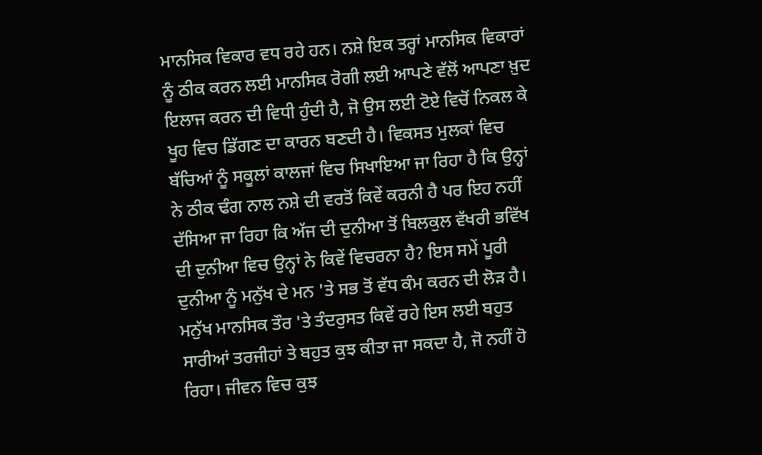ਮਾਨਸਿਕ ਵਿਕਾਰ ਵਧ ਰਹੇ ਹਨ। ਨਸ਼ੇ ਇਕ ਤਰ੍ਹਾਂ ਮਾਨਸਿਕ ਵਿਕਾਰਾਂ ਨੂੰ ਠੀਕ ਕਰਨ ਲਈ ਮਾਨਸਿਕ ਰੋਗੀ ਲਈ ਆਪਣੇ ਵੱਲੋਂ ਆਪਣਾ ਖ਼ੁਦ ਇਲਾਜ ਕਰਨ ਦੀ ਵਿਧੀ ਹੁੰਦੀ ਹੈ, ਜੋ ਉਸ ਲਈ ਟੋਏ ਵਿਚੋਂ ਨਿਕਲ ਕੇ ਖੂਹ ਵਿਚ ਡਿੱਗਣ ਦਾ ਕਾਰਨ ਬਣਦੀ ਹੈ। ਵਿਕਸਤ ਮੁਲਕਾਂ ਵਿਚ ਬੱਚਿਆਂ ਨੂੰ ਸਕੂਲਾਂ ਕਾਲਜਾਂ ਵਿਚ ਸਿਖਾਇਆ ਜਾ ਰਿਹਾ ਹੈ ਕਿ ਉਨ੍ਹਾਂ ਨੇ ਠੀਕ ਢੰਗ ਨਾਲ ਨਸ਼ੇ ਦੀ ਵਰਤੋਂ ਕਿਵੇਂ ਕਰਨੀ ਹੈ ਪਰ ਇਹ ਨਹੀਂ ਦੱਸਿਆ ਜਾ ਰਿਹਾ ਕਿ ਅੱਜ ਦੀ ਦੁਨੀਆ ਤੋਂ ਬਿਲਕੁਲ ਵੱਖਰੀ ਭਵਿੱਖ ਦੀ ਦੁਨੀਆ ਵਿਚ ਉਨ੍ਹਾਂ ਨੇ ਕਿਵੇਂ ਵਿਚਰਨਾ ਹੈ? ਇਸ ਸਮੇਂ ਪੂਰੀ ਦੁਨੀਆ ਨੂੰ ਮਨੁੱਖ ਦੇ ਮਨ 'ਤੇ ਸਭ ਤੋਂ ਵੱਧ ਕੰਮ ਕਰਨ ਦੀ ਲੋੜ ਹੈ। ਮਨੁੱਖ ਮਾਨਸਿਕ ਤੌਰ 'ਤੇ ਤੰਦਰੁਸਤ ਕਿਵੇਂ ਰਹੇ ਇਸ ਲਈ ਬਹੁਤ ਸਾਰੀਆਂ ਤਰਜੀਹਾਂ ਤੇ ਬਹੁਤ ਕੁਝ ਕੀਤਾ ਜਾ ਸਕਦਾ ਹੈ, ਜੋ ਨਹੀਂ ਹੋ ਰਿਹਾ। ਜੀਵਨ ਵਿਚ ਕੁਝ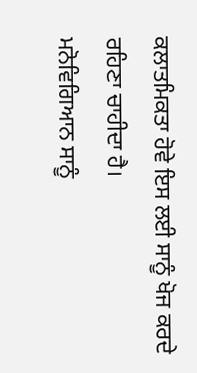ਕਲਾਤਮਿਕਤਾ ਹੋਵੇ ਇਸ ਲਈ ਸਾਨੂੰ ਖੋਜ ਕਰਦੇ ਰਹਿਣਾ ਚਾਹੀਦਾ ਹੈ।
ਮਨੋਵਿਗਿਆਨ ਸਾਨੂੰ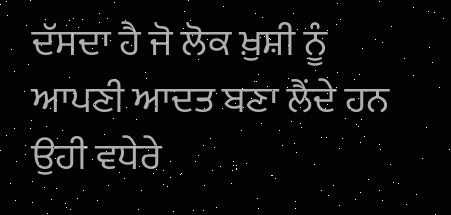ਦੱਸਦਾ ਹੈ ਜੋ ਲੋਕ ਖ਼ੁਸ਼ੀ ਨੂੰ ਆਪਣੀ ਆਦਤ ਬਣਾ ਲੈਂਦੇ ਹਨ ਉਹੀ ਵਧੇਰੇ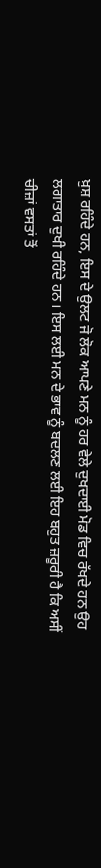ਖ਼ੁਸ਼ ਰਹਿੰਦੇ ਹਨ, ਇਸ ਦੇ ਉਲਟ ਜੋ ਲੋਕ ਆਪਣੇ ਮਨ ਨੂੰ ਹਰ ਵੇਲੇ ਦੁਖਦਾਈ ਮੋਡ ਵਿਚ ਰੱਖਦੇ ਹਨ ਉਹ ਲਗਾਤਾਰ ਦੁਖੀ ਰਹਿੰਦੇ ਹਨ। ਇਸ ਲਈ ਮਨ ਦੇ ਭਾਵ ਨੂੰ ਬਦਲਣ ਲਈ ਇਹ ਬਹੁਤ ਜ਼ਰੂਰੀ ਹੈ ਕਿ ਅਸੀਂ ਚੀਜ਼ਾਂ ਵਸਤਾਂ ਤੋਂ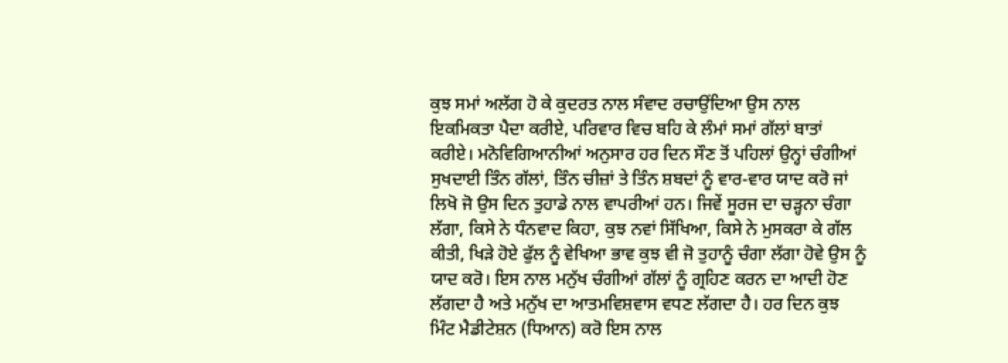ਕੁਝ ਸਮਾਂ ਅਲੱਗ ਹੋ ਕੇ ਕੁਦਰਤ ਨਾਲ ਸੰਵਾਦ ਰਚਾਉਂਦਿਆ ਉਸ ਨਾਲ ਇਕਮਿਕਤਾ ਪੈਦਾ ਕਰੀਏ, ਪਰਿਵਾਰ ਵਿਚ ਬਹਿ ਕੇ ਲੰਮਾਂ ਸਮਾਂ ਗੱਲਾਂ ਬਾਤਾਂ ਕਰੀਏ। ਮਨੋਵਿਗਿਆਨੀਆਂ ਅਨੁਸਾਰ ਹਰ ਦਿਨ ਸੌਣ ਤੋਂ ਪਹਿਲਾਂ ਉਨ੍ਹਾਂ ਚੰਗੀਆਂ ਸੁਖਦਾਈ ਤਿੰਨ ਗੱਲਾਂ, ਤਿੰਨ ਚੀਜ਼ਾਂ ਤੇ ਤਿੰਨ ਸ਼ਬਦਾਂ ਨੂੰ ਵਾਰ-ਵਾਰ ਯਾਦ ਕਰੋ ਜਾਂ ਲਿਖੋ ਜੋ ਉਸ ਦਿਨ ਤੁਹਾਡੇ ਨਾਲ ਵਾਪਰੀਆਂ ਹਨ। ਜਿਵੇਂ ਸੂਰਜ ਦਾ ਚੜ੍ਹਨਾ ਚੰਗਾ ਲੱਗਾ, ਕਿਸੇ ਨੇ ਧੰਨਵਾਦ ਕਿਹਾ, ਕੁਝ ਨਵਾਂ ਸਿੱਖਿਆ, ਕਿਸੇ ਨੇ ਮੁਸਕਰਾ ਕੇ ਗੱਲ ਕੀਤੀ, ਖਿੜੇ ਹੋਏ ਫੁੱਲ ਨੂੰ ਵੇਖਿਆ ਭਾਵ ਕੁਝ ਵੀ ਜੋ ਤੁਹਾਨੂੰ ਚੰਗਾ ਲੱਗਾ ਹੋਵੇ ਉਸ ਨੂੰ ਯਾਦ ਕਰੋ। ਇਸ ਨਾਲ ਮਨੁੱਖ ਚੰਗੀਆਂ ਗੱਲਾਂ ਨੂੰ ਗ੍ਰਹਿਣ ਕਰਨ ਦਾ ਆਦੀ ਹੋਣ ਲੱਗਦਾ ਹੈ ਅਤੇ ਮਨੁੱਖ ਦਾ ਆਤਮਵਿਸ਼ਵਾਸ ਵਧਣ ਲੱਗਦਾ ਹੈ। ਹਰ ਦਿਨ ਕੁਝ ਮਿੰਟ ਮੈਡੀਟੇਸ਼ਨ (ਧਿਆਨ) ਕਰੋ ਇਸ ਨਾਲ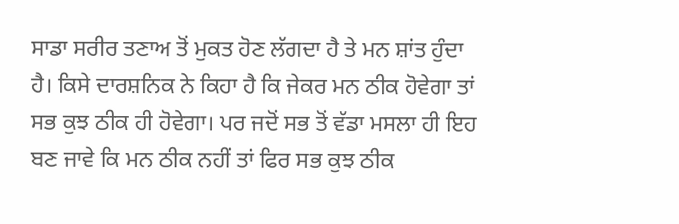ਸਾਡਾ ਸਰੀਰ ਤਣਾਅ ਤੋਂ ਮੁਕਤ ਹੋਣ ਲੱਗਦਾ ਹੈ ਤੇ ਮਨ ਸ਼ਾਂਤ ਹੁੰਦਾ ਹੈ। ਕਿਸੇ ਦਾਰਸ਼ਨਿਕ ਨੇ ਕਿਹਾ ਹੈ ਕਿ ਜੇਕਰ ਮਨ ਠੀਕ ਹੋਵੇਗਾ ਤਾਂ ਸਭ ਕੁਝ ਠੀਕ ਹੀ ਹੋਵੇਗਾ। ਪਰ ਜਦੋਂ ਸਭ ਤੋਂ ਵੱਡਾ ਮਸਲਾ ਹੀ ਇਹ ਬਣ ਜਾਵੇ ਕਿ ਮਨ ਠੀਕ ਨਹੀਂ ਤਾਂ ਫਿਰ ਸਭ ਕੁਝ ਠੀਕ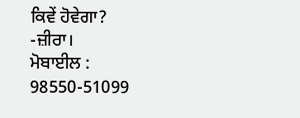ਕਿਵੇਂ ਹੋਵੇਗਾ?
-ਜ਼ੀਰਾ।
ਮੋਬਾਈਲ : 98550-51099